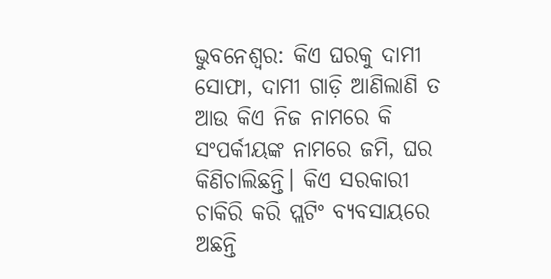ଭୁବନେଶ୍ବର: କିଏ ଘରକୁ ଦାମୀ ସୋଫା, ଦାମୀ ଗାଡ଼ି ଆଣିଲାଣି ତ ଆଉ କିଏ ନିଜ ନାମରେ କି ସଂପର୍କୀୟଙ୍କ ନାମରେ ଜମି, ଘର କିଣିଚାଲିଛନ୍ତି। କିଏ ସରକାରୀ ଚାକିରି କରି ପ୍ଲଟିଂ ବ୍ୟବସାୟରେ ଅଛନ୍ତି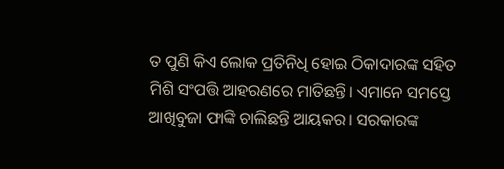ତ ପୁଣି କିଏ ଲୋକ ପ୍ରତିନିଧି ହୋଇ ଠିକାଦାରଙ୍କ ସହିତ ମିଶି ସଂପତ୍ତି ଆହରଣରେ ମାତିଛନ୍ତି। ଏମାନେ ସମସ୍ତେ ଆଖିବୁଜା ଫାଙ୍କି ଚାଲିଛନ୍ତି ଆୟକର। ସରକାରଙ୍କ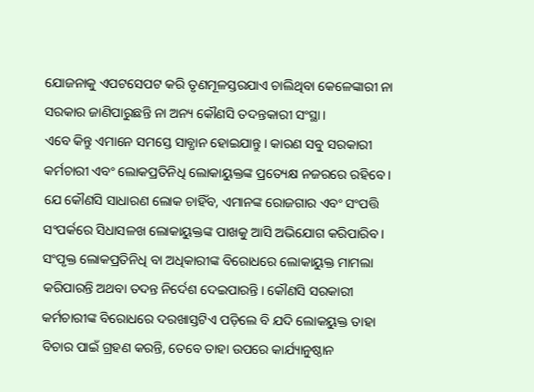ଯୋଜନାକୁ ଏପଟସେପଟ କରି ତୃଣମୂଳସ୍ତରଯାଏ ଚାଲିଥିବା କେଳେଙ୍କାରୀ ନା ସରକାର ଜାଣିପାରୁଛନ୍ତି ନା ଅନ୍ୟ କୌଣସି ତଦନ୍ତକାରୀ ସଂସ୍ଥା।
ଏବେ କିନ୍ତୁ ଏମାନେ ସମସ୍ତେ ସାବ୍ଧାନ ହୋଇଯାନ୍ତୁ। କାରଣ ସବୁ ସରକାରୀ କର୍ମଚାରୀ ଏବଂ ଲୋକପ୍ରତିନିଧି ଲୋକାୟୁକ୍ତଙ୍କ ପ୍ରତ୍ୟେକ୍ଷ ନଜରରେ ରହିବେ। ଯେ କୌଣସି ସାଧାରଣ ଲୋକ ଚାହିଁବ, ଏମାନଙ୍କ ରୋଜଗାର ଏବଂ ସଂପତ୍ତି ସଂପର୍କରେ ସିଧାସଳଖ ଲୋକାୟୁକ୍ତଙ୍କ ପାଖକୁ ଆସି ଅଭିଯୋଗ କରିପାରିବ। ସଂପୃକ୍ତ ଲୋକପ୍ରତିନିଧି ବା ଅଧିକାରୀଙ୍କ ବିରୋଧରେ ଲୋକାୟୁକ୍ତ ମାମଲା କରିପାରନ୍ତି ଅଥବା ତଦନ୍ତ ନିର୍ଦେଶ ଦେଇପାରନ୍ତି। କୌଣସି ସରକାରୀ କର୍ମଚାରୀଙ୍କ ବିରୋଧରେ ଦରଖାସ୍ତଟିଏ ପଡ଼ିଲେ ବି ଯଦି ଲୋକୟୁକ୍ତ ତାହା ବିଚାର ପାଇଁ ଗ୍ରହଣ କରନ୍ତି, ତେବେ ତାହା ଉପରେ କାର୍ଯ୍ୟାନୁଷ୍ଠାନ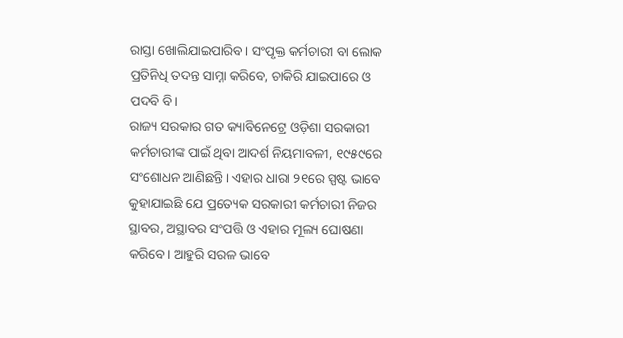ରାସ୍ତା ଖୋଲିଯାଇପାରିବ। ସଂପୃକ୍ତ କର୍ମଚାରୀ ବା ଲୋକ ପ୍ରତିନିଧି ତଦନ୍ତ ସାମ୍ନା କରିବେ, ଚାକିରି ଯାଇପାରେ ଓ ପଦବି ବି।
ରାଜ୍ୟ ସରକାର ଗତ କ୍ୟାବିନେଟ୍ରେ ଓଡ଼ିଶା ସରକାରୀ କର୍ମଚାରୀଙ୍କ ପାଇଁ ଥିବା ଆଦର୍ଶ ନିୟମାବଳୀ, ୧୯୫୯ରେ ସଂଶୋଧନ ଆଣିଛନ୍ତି। ଏହାର ଧାରା ୨୧ରେ ସ୍ପଷ୍ଟ ଭାବେ କୁହାଯାଇଛି ଯେ ପ୍ରତ୍ୟେକ ସରକାରୀ କର୍ମଚାରୀ ନିଜର ସ୍ଥାବର, ଅସ୍ଥାବର ସଂପତ୍ତି ଓ ଏହାର ମୂଲ୍ୟ ଘୋଷଣା କରିବେ। ଆହୁରି ସରଳ ଭାବେ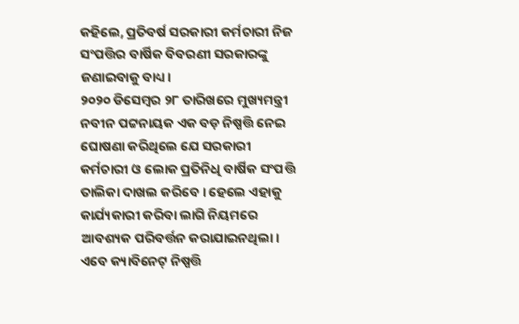କହିଲେ, ପ୍ରତିବର୍ଷ ସରକାରୀ କର୍ମଚାରୀ ନିଜ ସଂପତ୍ତିର ବାର୍ଷିକ ବିବରଣୀ ସରକାରଙ୍କୁ ଜଣାଇବାକୁ ବାଧ୍ୟ।
୨୦୨୦ ଡିସେମ୍ବର ୨୮ ତାରିଖରେ ମୁଖ୍ୟମନ୍ତ୍ରୀ ନବୀନ ପଟ୍ଟନାୟକ ଏକ ବଡ଼ ନିଷ୍ପତ୍ତି ନେଇ ଘୋଷଣା କରିଥିଲେ ଯେ ସରକାରୀ କର୍ମଚାରୀ ଓ ଲୋକ ପ୍ରତିନିଧି ବାର୍ଷିକ ସଂପତ୍ତି ତାଲିକା ଦାଖଲ କରିବେ। ହେଲେ ଏହାକୁ କାର୍ଯ୍ୟକାରୀ କରିବା ଲାଗି ନିୟମରେ ଆବଶ୍ୟକ ପରିବର୍ତ୍ତନ କରାଯାଇନଥିଲା। ଏବେ କ୍ୟାବିନେଟ୍ ନିଷ୍ପତ୍ତି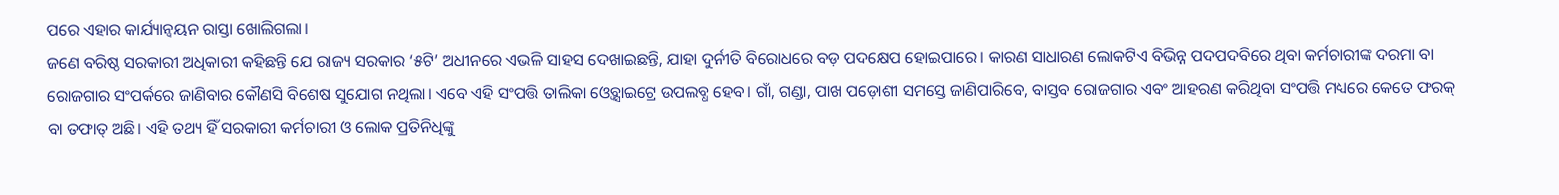ପରେ ଏହାର କାର୍ଯ୍ୟାନ୍ବୟନ ରାସ୍ତା ଖୋଲିଗଲା।
ଜଣେ ବରିଷ୍ଠ ସରକାରୀ ଅଧିକାରୀ କହିଛନ୍ତି ଯେ ରାଜ୍ୟ ସରକାର ‘୫ଟି’ ଅଧୀନରେ ଏଭଳି ସାହସ ଦେଖାଇଛନ୍ତି, ଯାହା ଦୁର୍ନୀତି ବିରୋଧରେ ବଡ଼ ପଦକ୍ଷେପ ହୋଇପାରେ। କାରଣ ସାଧାରଣ ଲୋକଟିଏ ବିଭିନ୍ନ ପଦପଦବିରେ ଥିବା କର୍ମଚାରୀଙ୍କ ଦରମା ବା ରୋଜଗାର ସଂପର୍କରେ ଜାଣିବାର କୌଣସି ବିଶେଷ ସୁଯୋଗ ନଥିଲା। ଏବେ ଏହି ସଂପତ୍ତି ତାଲିକା ଓ୍ବେବ୍ସାଇଟ୍ରେ ଉପଲବ୍ଧ ହେବ। ଗାଁ, ଗଣ୍ଡା, ପାଖ ପଡ଼ୋଶୀ ସମସ୍ତେ ଜାଣିପାରିବେ, ବାସ୍ତବ ରୋଜଗାର ଏବଂ ଆହରଣ କରିଥିବା ସଂପତ୍ତି ମଧ୍ୟରେ କେତେ ଫରକ୍ ବା ତଫାତ୍ ଅଛି। ଏହି ତଥ୍ୟ ହିଁ ସରକାରୀ କର୍ମଚାରୀ ଓ ଲୋକ ପ୍ରତିନିଧିଙ୍କୁ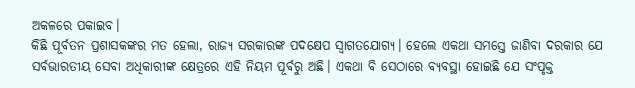ଅକଳରେ ପକାଇବ।
କିଛି ପୂର୍ବତନ ପ୍ରଶାସକଙ୍କର ମତ ହେଲା, ରାଜ୍ୟ ସରକାରଙ୍କ ପଦକ୍ଷେପ ସ୍ବାଗତଯୋଗ୍ୟ। ହେଲେ ଏକଥା ସମସ୍ତେ ଜାଣିବା ଦରକାର ଯେ ସର୍ବଭାରତୀୟ ସେବା ଅଧିକାରୀଙ୍କ କ୍ଷେତ୍ରରେ ଏହି ନିୟମ ପୂର୍ବରୁ ଅଛି। ଏକଥା ବି ସେଠାରେ ବ୍ୟବସ୍ଥା ହୋଇଛି ଯେ ସଂପୃକ୍ତ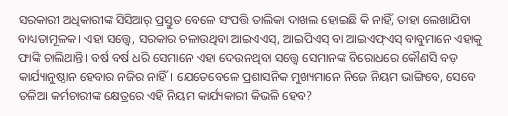ସରକାରୀ ଅଧିକାରୀଙ୍କ ସିସିଆର୍ ପ୍ରସ୍ତୁତ ବେଳେ ସଂପତ୍ତି ତାଲିକା ଦାଖଲ ହୋଇଛି କି ନାହିଁ, ତାହା ଲେଖାଯିବା ବାଧ୍ୟତାମୂଳକ। ଏହା ସତ୍ତ୍ବେ, ସରକାର ଚଳାଉଥିବା ଆଇଏଏସ୍, ଆଇପିଏସ୍ ବା ଆଇଏଫ୍ଏସ୍ ବାବୁମାନେ ଏହାକୁ ଫାଙ୍କି ଚାଲିଥାନ୍ତି। ବର୍ଷ ବର୍ଷ ଧରି ସେମାନେ ଏହା ଦେଉନଥିବା ସତ୍ତ୍ବେ ସେମାନଙ୍କ ବିରୋଧରେ କୌଣସି ବଡ଼ କାର୍ଯ୍ୟାନୁଷ୍ଠାନ ହେବାର ନଜିର ନାହିଁ। ଯେତେବେଳେ ପ୍ରଶାସନିକ ମୁଖ୍ୟମାନେ ନିଜେ ନିୟମ ଭାଙ୍ଗିବେ, ସେବେ ତଳିଆ କର୍ମଚାରୀଙ୍କ କ୍ଷେତ୍ରରେ ଏହି ନିୟମ କାର୍ଯ୍ୟକାରୀ କିଭଳି ହେବ?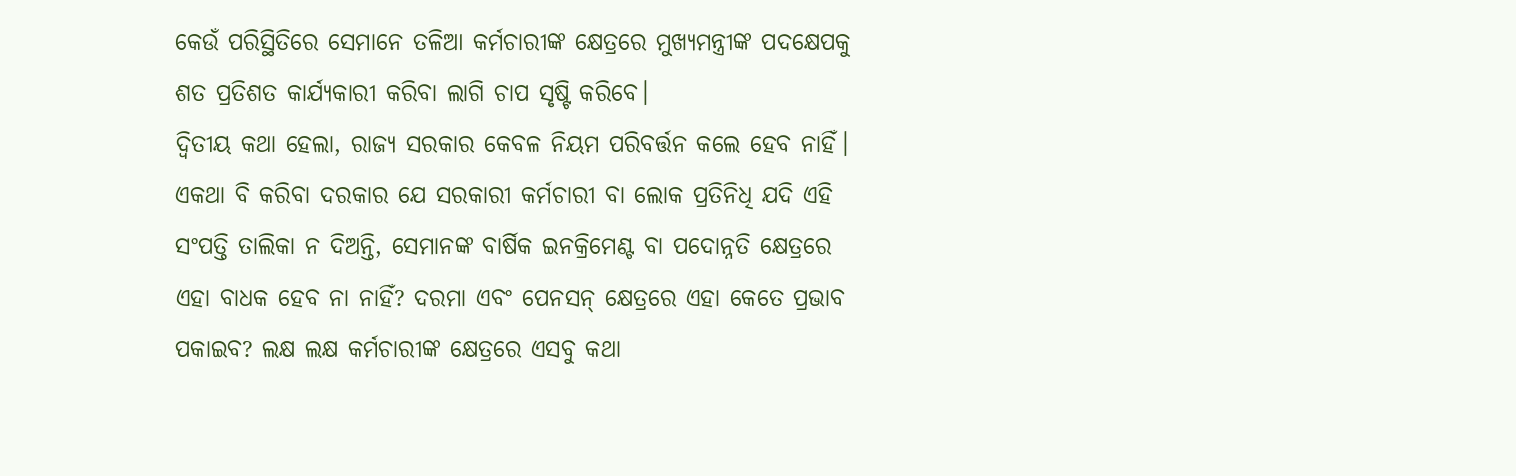କେଉଁ ପରିସ୍ଥିତିରେ ସେମାନେ ତଳିଆ କର୍ମଚାରୀଙ୍କ କ୍ଷେତ୍ରରେ ମୁଖ୍ୟମନ୍ତ୍ରୀଙ୍କ ପଦକ୍ଷେପକୁ ଶତ ପ୍ରତିଶତ କାର୍ଯ୍ୟକାରୀ କରିବା ଲାଗି ଚାପ ସୃଷ୍ଟି କରିବେ।
ଦ୍ବିତୀୟ କଥା ହେଲା, ରାଜ୍ୟ ସରକାର କେବଳ ନିୟମ ପରିବର୍ତ୍ତନ କଲେ ହେବ ନାହିଁ। ଏକଥା ବି କରିବା ଦରକାର ଯେ ସରକାରୀ କର୍ମଚାରୀ ବା ଲୋକ ପ୍ରତିନିଧି ଯଦି ଏହି ସଂପତ୍ତି ତାଲିକା ନ ଦିଅନ୍ତି, ସେମାନଙ୍କ ବାର୍ଷିକ ଇନକ୍ରିମେଣ୍ଟ ବା ପଦୋନ୍ନତି କ୍ଷେତ୍ରରେ ଏହା ବାଧକ ହେବ ନା ନାହିଁ? ଦରମା ଏବଂ ପେନସନ୍ କ୍ଷେତ୍ରରେ ଏହା କେତେ ପ୍ରଭାବ ପକାଇବ? ଲକ୍ଷ ଲକ୍ଷ କର୍ମଚାରୀଙ୍କ କ୍ଷେତ୍ରରେ ଏସବୁ କଥା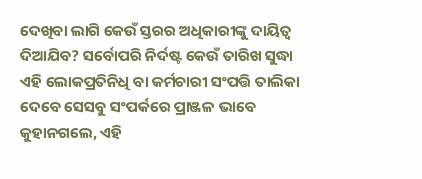ଦେଖିବା ଲାଗି କେଉଁ ସ୍ତରର ଅଧିକାରୀଙ୍କୁ ଦାୟିତ୍ବ ଦିଆଯିବ? ସର୍ବୋପରି ନିର୍ଦଷ୍ଟ କେଉଁ ତାରିଖ ସୁଦ୍ଧା ଏହି ଲୋକପ୍ରତିନିଧି ବା କର୍ମଚାରୀ ସଂପତ୍ତି ତାଲିକା ଦେବେ ସେସବୁ ସଂପର୍କରେ ପ୍ରାଞ୍ଜଳ ଭାବେ କୁହାନଗଲେ, ଏହି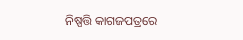ନିଷ୍ପତ୍ତି କାଗଜପତ୍ରରେ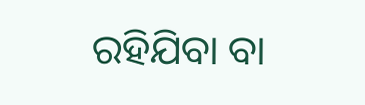ରହିଯିବା ବା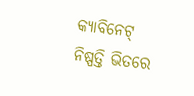କ୍ୟାବିନେଟ୍ ନିଷ୍ପତ୍ତି ଭିତରେ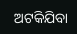ଅଟକିଯିବା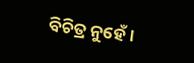ବିଚିତ୍ର ନୁହେଁ।